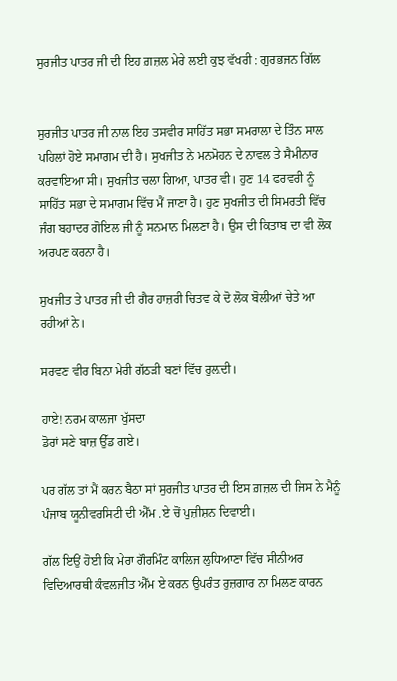ਸੁਰਜੀਤ ਪਾਤਰ ਜੀ ਦੀ ਇਹ ਗ਼ਜ਼ਲ ਮੇਰੇ ਲਈ ਕੁਝ ਵੱਖਰੀ : ਗੁਰਭਜਨ ਗਿੱਲ


ਸੁਰਜੀਤ ਪਾਤਰ ਜੀ ਨਾਲ ਇਹ ਤਸਵੀਰ ਸਾਹਿੱਤ ਸਭਾ ਸਮਰਾਲਾ ਦੇ ਤਿੰਨ ਸਾਲ ਪਹਿਲਾਂ ਹੋਏ ਸਮਾਗਮ ਦੀ ਹੈ। ਸੁਖਜੀਤ ਨੇ ਮਨਮੋਹਨ ਦੇ ਨਾਵਲ ਤੇ ਸੈਮੀਨਾਰ ਕਰਵਾਇਆ ਸੀ। ਸੁਖਜੀਤ ਚਲਾ ਗਿਆ, ਪਾਤਰ ਵੀ। ਹੁਣ 14 ਫਰਵਰੀ ਨੂੰ ਸਾਹਿੱਤ ਸਭਾ ਦੇ ਸਮਾਗਮ ਵਿੱਚ ਮੈਂ ਜਾਣਾ ਹੈ। ਹੁਣ ਸੁਖਜੀਤ ਦੀ ਸਿਮਰਤੀ ਵਿੱਚ ਜੰਗ ਬਹਾਦਰ ਗੋਇਲ ਜੀ ਨੂੰ ਸਨਮਾਨ ਮਿਲਣਾ ਹੈ। ਉਸ ਦੀ ਕਿਤਾਬ ਦਾ ਵੀ ਲੋਕ ਅਰਪਣ ਕਰਨਾ ਹੈ।

ਸੁਖਜੀਤ ਤੇ ਪਾਤਰ ਜੀ ਦੀ ਗੈਰ ਹਾਜ਼ਰੀ ਚਿਤਵ ਕੇ ਦੋ ਲੋਕ ਬੋਲੀਆਂ ਚੇਤੇ ਆ ਰਹੀਆਂ ਨੇ।

ਸਰਵਣ ਵੀਰ ਬਿਨਾ ਮੇਰੀ ਗੱਠੜੀ ਬਣਾਂ ਵਿੱਚ ਰੁਲ਼ਦੀ।

ਹਾਏ! ਨਰਮ ਕਾਲਜਾ ਖੁੱਸਦਾ
ਡੋਰਾਂ ਸਣੇ ਬਾਜ਼ ਉੱਡ ਗਏ।

ਪਰ ਗੱਲ ਤਾਂ ਮੈਂ ਕਰਨ ਬੈਠਾ ਸਾਂ ਸੁਰਜੀਤ ਪਾਤਰ ਦੀ ਇਸ ਗ਼ਜ਼ਲ ਦੀ ਜਿਸ ਨੇ ਮੈਨੂੰ ਪੰਜਾਬ ਯੂਨੀਵਰਸਿਟੀ ਦੀ ਐੱਮ .ਏ ਚੋਂ ਪੁਜ਼ੀਸ਼ਨ ਦਿਵਾਈ।

ਗੱਲ ਇਉਂ ਹੋਈ ਕਿ ਮੇਰਾ ਗੌਰਮਿੰਟ ਕਾਲਿਜ ਲੁਧਿਆਣਾ ਵਿੱਚ ਸੀਨੀਅਰ ਵਿਦਿਆਰਥੀ ਕੰਵਲਜੀਤ ਐੱਮ ਏ ਕਰਨ ਉਪਰੰਤ ਰੁਜ਼ਗਾਰ ਨਾ ਮਿਲਣ ਕਾਰਨ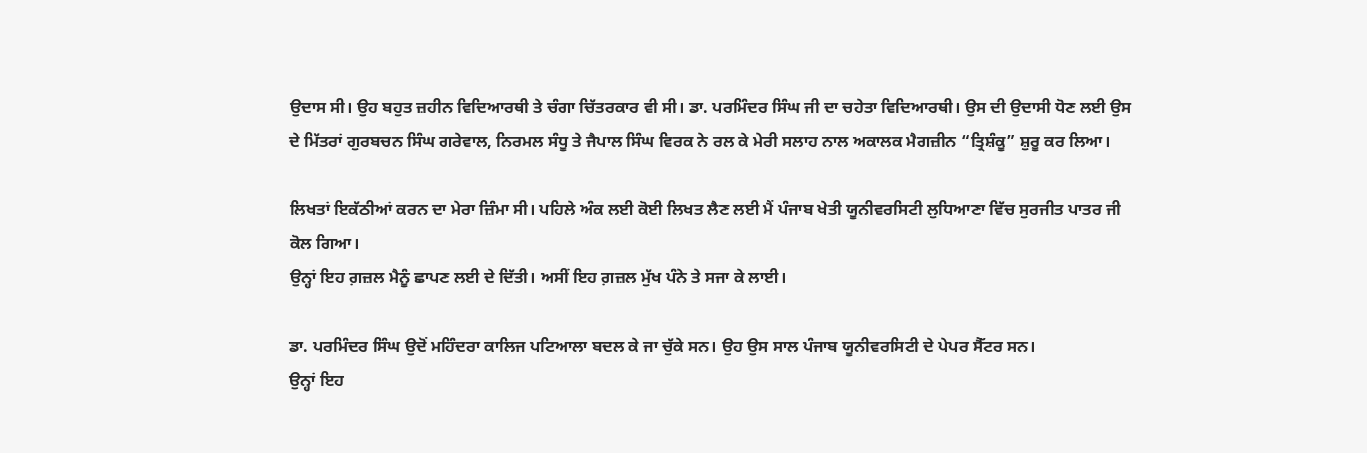ਉਦਾਸ ਸੀ। ਉਹ ਬਹੁਤ ਜ਼ਹੀਨ ਵਿਦਿਆਰਥੀ ਤੇ ਚੰਗਾ ਚਿੱਤਰਕਾਰ ਵੀ ਸੀ। ਡਾ. ਪਰਮਿੰਦਰ ਸਿੰਘ ਜੀ ਦਾ ਚਹੇਤਾ ਵਿਦਿਆਰਥੀ। ਉਸ ਦੀ ਉਦਾਸੀ ਧੋਣ ਲਈ ਉਸ ਦੇ ਮਿੱਤਰਾਂ ਗੁਰਬਚਨ ਸਿੰਘ ਗਰੇਵਾਲ, ਨਿਰਮਲ ਸੰਧੂ ਤੇ ਜੈਪਾਲ ਸਿੰਘ ਵਿਰਕ ਨੇ ਰਲ ਕੇ ਮੇਰੀ ਸਲਾਹ ਨਾਲ ਅਕਾਲਕ ਮੈਗਜ਼ੀਨ “ਤ੍ਰਿਸ਼ੰਕੂ” ਸ਼ੁਰੂ ਕਰ ਲਿਆ।

ਲਿਖਤਾਂ ਇਕੱਠੀਆਂ ਕਰਨ ਦਾ ਮੇਰਾ ਜ਼ਿੰਮਾ ਸੀ। ਪਹਿਲੇ ਅੰਕ ਲਈ ਕੋਈ ਲਿਖਤ ਲੈਣ ਲਈ ਮੈਂ ਪੰਜਾਬ ਖੇਤੀ ਯੂਨੀਵਰਸਿਟੀ ਲੁਧਿਆਣਾ ਵਿੱਚ ਸੁਰਜੀਤ ਪਾਤਰ ਜੀ ਕੋਲ ਗਿਆ।
ਉਨ੍ਹਾਂ ਇਹ ਗ਼ਜ਼ਲ ਮੈਨੂੰ ਛਾਪਣ ਲਈ ਦੇ ਦਿੱਤੀ। ਅਸੀਂ ਇਹ ਗ਼ਜ਼ਲ ਮੁੱਖ ਪੰਨੇ ਤੇ ਸਜਾ ਕੇ ਲਾਈ।

ਡਾ. ਪਰਮਿੰਦਰ ਸਿੰਘ ਉਦੋਂ ਮਹਿੰਦਰਾ ਕਾਲਿਜ ਪਟਿਆਲਾ ਬਦਲ ਕੇ ਜਾ ਚੁੱਕੇ ਸਨ। ਉਹ ਉਸ ਸਾਲ ਪੰਜਾਬ ਯੂਨੀਵਰਸਿਟੀ ਦੇ ਪੇਪਰ ਸੈੱਟਰ ਸਨ।
ਉਨ੍ਹਾਂ ਇਹ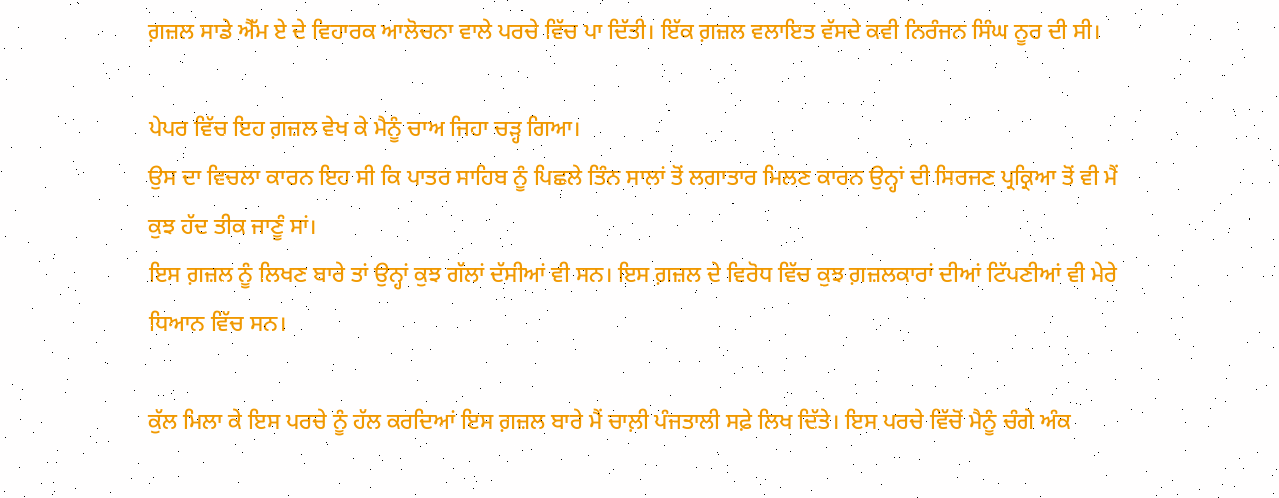ਗ਼ਜ਼ਲ ਸਾਡੇ ਐੱਮ ਏ ਦੇ ਵਿਹਾਰਕ ਆਲੋਚਨਾ ਵਾਲੇ ਪਰਚੇ ਵਿੱਚ ਪਾ ਦਿੱਤੀ। ਇੱਕ ਗ਼ਜ਼ਲ ਵਲਾਇਤ ਵੱਸਦੇ ਕਵੀ ਨਿਰੰਜਨ ਸਿੰਘ ਨੂਰ ਦੀ ਸੀ।

ਪੇਪਰ ਵਿੱਚ ਇਹ ਗ਼ਜ਼ਲ ਵੇਖ ਕੇ ਮੈਨੂੰ ਚਾਅ ਜਿਹਾ ਚੜ੍ਹ ਗਿਆ।
ਉਸ ਦਾ ਵਿਚਲਾ ਕਾਰਨ ਇਹ ਸੀ ਕਿ ਪਾਤਰ ਸਾਹਿਬ ਨੂੰ ਪਿਛਲੇ ਤਿੰਨ ਸਾਲਾਂ ਤੋਂ ਲਗਾਤਾਰ ਮਿਲਣ ਕਾਰਨ ਉਨ੍ਹਾਂ ਦੀ ਸਿਰਜਣ ਪ੍ਰਕ੍ਰਿਆ ਤੋਂ ਵੀ ਮੈਂ ਕੁਝ ਹੱਦ ਤੀਕ ਜਾਣੂੰ ਸਾਂ।
ਇਸ ਗ਼ਜ਼ਲ ਨੂੰ ਲਿਖਣ ਬਾਰੇ ਤਾਂ ਉਨ੍ਹਾਂ ਕੁਝ ਗੱਲਾਂ ਦੱਸੀਆਂ ਵੀ ਸਨ। ਇਸ ਗ਼ਜ਼ਲ ਦੇ ਵਿਰੋਧ ਵਿੱਚ ਕੁਝ ਗ਼ਜ਼ਲਕਾਰਾਂ ਦੀਆਂ ਟਿੱਪਣੀਆਂ ਵੀ ਮੇਰੇ ਧਿਆਨ ਵਿੱਚ ਸਨ।

ਕੁੱਲ ਮਿਲਾ ਕੇ ਇਸ ਪਰਚੇ ਨੂੰ ਹੱਲ ਕਰਦਿਆਂ ਇਸ ਗ਼ਜ਼ਲ ਬਾਰੇ ਮੈਂ ਚਾਲ਼ੀ ਪੰਜਤਾਲੀ ਸਫ਼ੇ ਲਿਖ ਦਿੱਤੇ। ਇਸ ਪਰਚੇ ਵਿੱਚੋਂ ਮੈਨੂੰ ਚੰਗੇ ਅੰਕ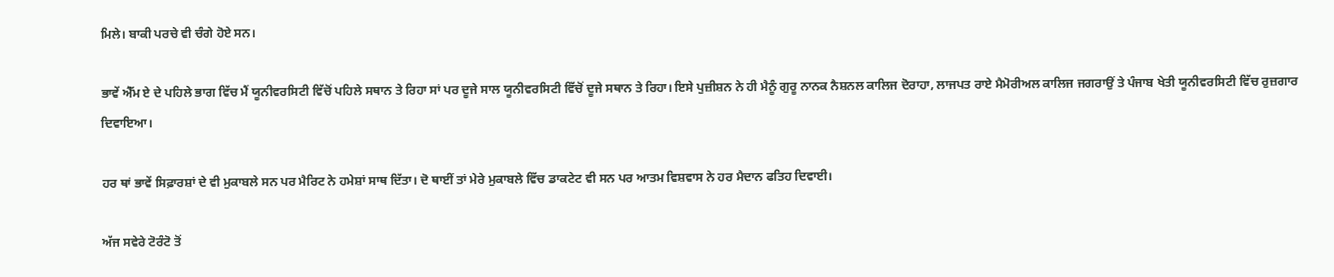ਮਿਲੇ। ਬਾਕੀ ਪਰਚੇ ਵੀ ਚੰਗੇ ਹੋਏ ਸਨ।

ਭਾਵੇਂ ਐੱਮ ਏ ਦੇ ਪਹਿਲੇ ਭਾਗ ਵਿੱਚ ਮੈਂ ਯੂਨੀਵਰਸਿਟੀ ਵਿੱਚੋਂ ਪਹਿਲੇ ਸਥਾਨ ਤੇ ਰਿਹਾ ਸਾਂ ਪਰ ਦੂਜੇ ਸਾਲ ਯੂਨੀਵਰਸਿਟੀ ਵਿੱਚੋਂ ਦੂਜੇ ਸਥਾਨ ਤੇ ਰਿਹਾ। ਇਸੇ ਪੁਜ਼ੀਸ਼ਨ ਨੇ ਹੀ ਮੈਨੂੰ ਗੁਰੂ ਨਾਨਕ ਨੈਸ਼ਨਲ ਕਾਲਿਜ ਦੋਰਾਹਾ, ਲਾਜਪਤ ਰਾਏ ਮੈਮੋਰੀਅਲ ਕਾਲਿਜ ਜਗਰਾਉਂ ਤੇ ਪੰਜਾਬ ਖੇਤੀ ਯੂਨੀਵਰਸਿਟੀ ਵਿੱਚ ਰੁਜ਼ਗਾਰ ਦਿਵਾਇਆ।

ਹਰ ਥਾਂ ਭਾਵੇਂ ਸਿਫ਼ਾਰਸ਼ਾਂ ਦੇ ਵੀ ਮੁਕਾਬਲੇ ਸਨ ਪਰ ਮੈਰਿਟ ਨੇ ਹਮੇਸ਼ਾਂ ਸਾਥ ਦਿੱਤਾ। ਦੋ ਥਾਈਂ ਤਾਂ ਮੇਰੇ ਮੁਕਾਬਲੇ ਵਿੱਚ ਡਾਕਟੇਟ ਵੀ ਸਨ ਪਰ ਆਤਮ ਵਿਸ਼ਵਾਸ ਨੇ ਹਰ ਮੈਦਾਨ ਫਤਿਹ ਦਿਵਾਈ।

ਅੱਜ ਸਵੇਰੇ ਟੋਰੰਟੋ ਤੋਂ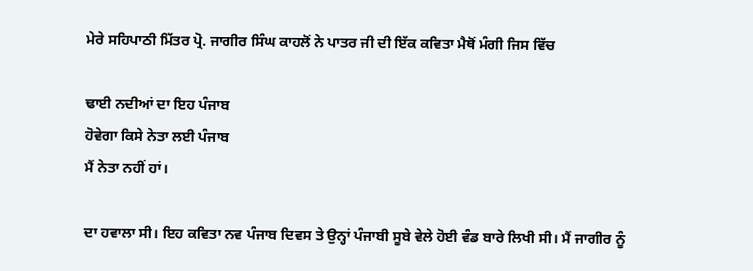ਮੇਰੇ ਸਹਿਪਾਠੀ ਮਿੱਤਰ ਪ੍ਰੋ. ਜਾਗੀਰ ਸਿੰਘ ਕਾਹਲੋਂ ਨੇ ਪਾਤਰ ਜੀ ਦੀ ਇੱਕ ਕਵਿਤਾ ਮੈਥੋਂ ਮੰਗੀ ਜਿਸ ਵਿੱਚ

ਢਾਈ ਨਦੀਆਂ ਦਾ ਇਹ ਪੰਜਾਬ
ਹੋਵੇਗਾ ਕਿਸੇ ਨੇਤਾ ਲਈ ਪੰਜਾਬ
ਮੈਂ ਨੇਤਾ ਨਹੀਂ ਹਾਂ।

ਦਾ ਹਵਾਲਾ ਸੀ। ਇਹ ਕਵਿਤਾ ਨਵ ਪੰਜਾਬ ਦਿਵਸ ਤੇ ਉਨ੍ਹਾਂ ਪੰਜਾਬੀ ਸੂਬੇ ਵੇਲੇ ਹੋਈ ਵੰਡ ਬਾਰੇ ਲਿਖੀ ਸੀ। ਮੈਂ ਜਾਗੀਰ ਨੂੰ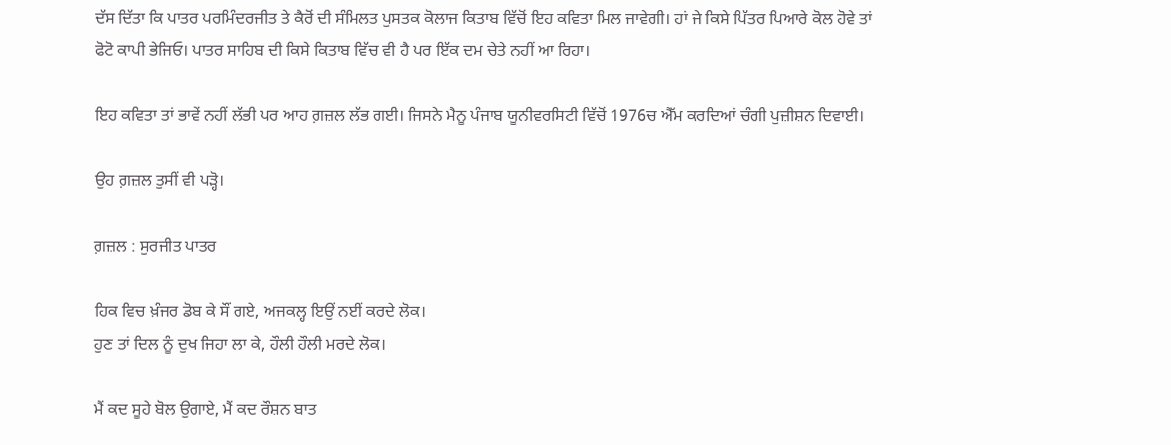ਦੱਸ ਦਿੱਤਾ ਕਿ ਪਾਤਰ ਪਰਮਿੰਦਰਜੀਤ ਤੇ ਕੈਰੋਂ ਦੀ ਸੰਮਿਲਤ ਪੁਸਤਕ ਕੋਲਾਜ ਕਿਤਾਬ ਵਿੱਚੋਂ ਇਹ ਕਵਿਤਾ ਮਿਲ ਜਾਵੇਗੀ। ਹਾਂ ਜੇ ਕਿਸੇ ਪਿੱਤਰ ਪਿਆਰੇ ਕੋਲ ਹੋਵੇ ਤਾਂ ਫੋਟੋ ਕਾਪੀ ਭੇਜਿਓ। ਪਾਤਰ ਸਾਹਿਬ ਦੀ ਕਿਸੇ ਕਿਤਾਬ ਵਿੱਚ ਵੀ ਹੈ ਪਰ ਇੱਕ ਦਮ ਚੇਤੇ ਨਹੀਂ ਆ ਰਿਹਾ।

ਇਹ ਕਵਿਤਾ ਤਾਂ ਭਾਵੇਂ ਨਹੀਂ ਲੱਭੀ ਪਰ ਆਹ ਗ਼ਜ਼ਲ ਲੱਭ ਗਈ। ਜਿਸਨੇ ਮੈਨੂ ਪੰਜਾਬ ਯੂਨੀਵਰਸਿਟੀ ਵਿੱਚੋਂ 1976ਚ ਐੱਮ ਕਰਦਿਆਂ ਚੰਗੀ ਪੁਜ਼ੀਸ਼ਨ ਦਿਵਾਈ।

ਉਹ ਗ਼ਜ਼ਲ ਤੁਸੀਂ ਵੀ ਪੜ੍ਹੋ।

ਗ਼ਜ਼ਲ : ਸੁਰਜੀਤ ਪਾਤਰ

ਹਿਕ ਵਿਚ ਖ਼ੰਜਰ ਡੋਬ ਕੇ ਸੌਂ ਗਏ, ਅਜਕਲ੍ਹ ਇਉਂ ਨਈਂ ਕਰਦੇ ਲੋਕ।
ਹੁਣ ਤਾਂ ਦਿਲ ਨੂੰ ਦੁਖ ਜਿਹਾ ਲਾ ਕੇ, ਹੌਲੀ ਹੌਲੀ ਮਰਦੇ ਲੋਕ।

ਮੈਂ ਕਦ ਸੂਹੇ ਬੋਲ ਉਗਾਏ, ਮੈਂ ਕਦ ਰੌਸ਼ਨ ਬਾਤ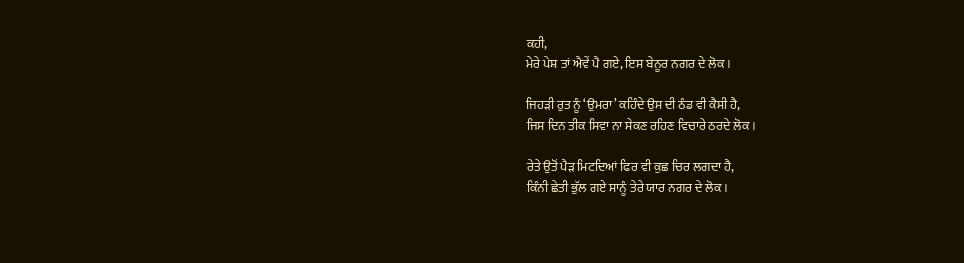ਕਹੀ,
ਮੇਰੇ ਪੇਸ਼ ਤਾਂ ਐਵੇਂ ਪੈ ਗਏ, ਇਸ ਬੇਨੂਰ ਨਗਰ ਦੇ ਲੋਕ।

ਜਿਹੜੀ ਰੁਤ ਨੂੰ ‘ਉਮਰਾ’ ਕਹਿੰਦੇ ਉਸ ਦੀ ਠੰਡ ਵੀ ਕੈਸੀ ਹੈ,
ਜਿਸ ਦਿਨ ਤੀਕ ਸਿਵਾ ਨਾ ਸੇਕਣ ਰਹਿਣ ਵਿਚਾਰੇ ਠਰਦੇ ਲੋਕ।

ਰੇਤੇ ਉਤੋਂ ਪੈੜ ਮਿਟਦਿਆਂ ਫਿਰ ਵੀ ਕੁਛ ਚਿਰ ਲਗਦਾ ਹੈ,
ਕਿੰਨੀ ਛੇਤੀ ਭੁੱਲ ਗਏ ਸਾਨੂੰ ਤੇਰੇ ਯਾਰ ਨਗਰ ਦੇ ਲੋਕ।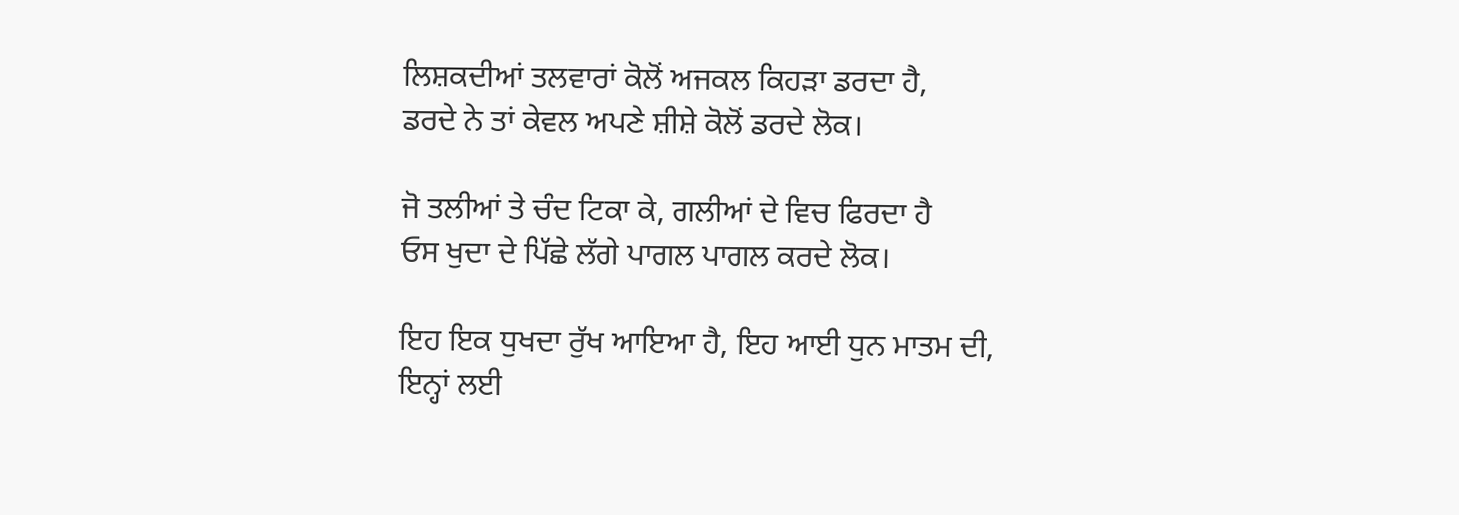ਲਿਸ਼ਕਦੀਆਂ ਤਲਵਾਰਾਂ ਕੋਲੋਂ ਅਜਕਲ ਕਿਹੜਾ ਡਰਦਾ ਹੈ,
ਡਰਦੇ ਨੇ ਤਾਂ ਕੇਵਲ ਅਪਣੇ ਸ਼ੀਸ਼ੇ ਕੋਲੋਂ ਡਰਦੇ ਲੋਕ।

ਜੋ ਤਲੀਆਂ ਤੇ ਚੰਦ ਟਿਕਾ ਕੇ, ਗਲੀਆਂ ਦੇ ਵਿਚ ਫਿਰਦਾ ਹੈ
ਓਸ ਖੁਦਾ ਦੇ ਪਿੱਛੇ ਲੱਗੇ ਪਾਗਲ ਪਾਗਲ ਕਰਦੇ ਲੋਕ।

ਇਹ ਇਕ ਧੁਖਦਾ ਰੁੱਖ ਆਇਆ ਹੈ, ਇਹ ਆਈ ਧੁਨ ਮਾਤਮ ਦੀ,
ਇਨ੍ਹਾਂ ਲਈ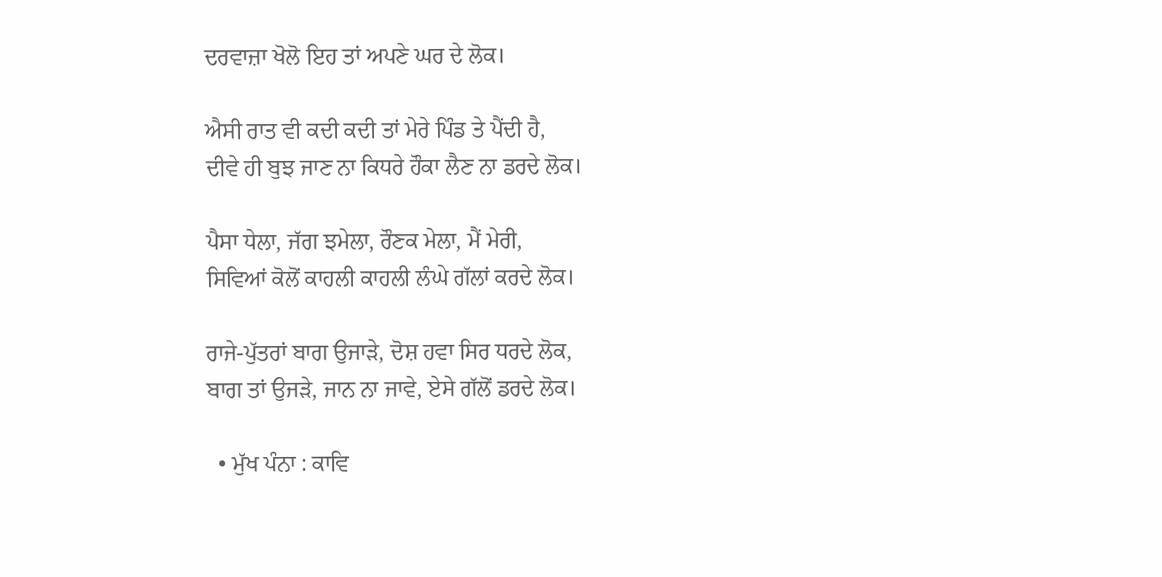ਦਰਵਾਜ਼ਾ ਖੋਲੋ ਇਹ ਤਾਂ ਅਪਣੇ ਘਰ ਦੇ ਲੋਕ।

ਐਸੀ ਰਾਤ ਵੀ ਕਦੀ ਕਦੀ ਤਾਂ ਮੇਰੇ ਪਿੰਡ ਤੇ ਪੈਂਦੀ ਹੈ,
ਦੀਵੇ ਹੀ ਬੁਝ ਜਾਣ ਨਾ ਕਿਧਰੇ ਹੌਕਾ ਲੈਣ ਨਾ ਡਰਦੇ ਲੋਕ।

ਪੈਸਾ ਧੇਲਾ, ਜੱਗ ਝਮੇਲਾ, ਰੌਣਕ ਮੇਲਾ, ਮੈਂ ਮੇਰੀ,
ਸਿਵਿਆਂ ਕੋਲੋਂ ਕਾਹਲੀ ਕਾਹਲੀ ਲੰਘੇ ਗੱਲਾਂ ਕਰਦੇ ਲੋਕ।

ਰਾਜੇ-ਪੁੱਤਰਾਂ ਬਾਗ ਉਜਾੜੇ, ਦੋਸ਼ ਹਵਾ ਸਿਰ ਧਰਦੇ ਲੋਕ,
ਬਾਗ ਤਾਂ ਉਜੜੇ, ਜਾਨ ਨਾ ਜਾਵੇ, ਏਸੇ ਗੱਲੋਂ ਡਰਦੇ ਲੋਕ।

  • ਮੁੱਖ ਪੰਨਾ : ਕਾਵਿ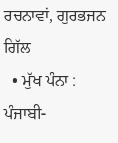ਰਚਨਾਵਾਂ, ਗੁਰਭਜਨ ਗਿੱਲ
  • ਮੁੱਖ ਪੰਨਾ : ਪੰਜਾਬੀ-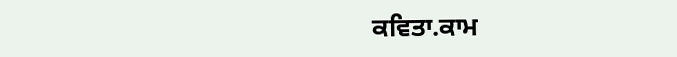ਕਵਿਤਾ.ਕਾਮ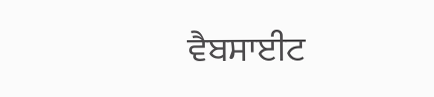ਵੈਬਸਾਈਟ